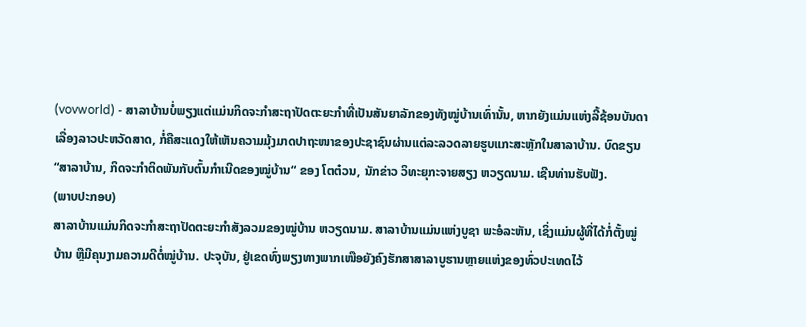(vovworld) - ສາລາບ້ານບໍ່ພຽງແຕ່ແມ່ນກິດຈະກຳສະຖາປັດຕະຍະກຳທີ່ເປັນສັນຍາລັກຂອງທັງໝູ່ບ້ານເທົ່ານັ້ນ, ຫາກຍັງແມ່ນແຫ່ງລີ້ຊ້ອນບັນດາເລື່ອງລາວປະຫວັດສາດ, ກໍ່ຄືສະແດງໃຫ້ເຫັນຄວາມມຸ້ງມາດປາຖະໜາຂອງປະຊາຊົນຜ່ານແຕ່ລະລວດລາຍຮູບແກະສະຫຼັກໃນສາລາບ້ານ. ບົດຂຽນ “ສາລາບ້ານ, ກິດຈະກຳຕິດພັນກັບຕົ້ນກຳເນີດຂອງໝູ່ບ້ານ“ ຂອງ ໂຕຕ໋ວນ, ນັກຂ່າວ ວິທະຍຸກະຈາຍສຽງ ຫວຽດນາມ. ເຊີນທ່ານຮັບຟັງ.
(ພາບປະກອບ)
ສາລາບ້ານແມ່ນກິດຈະກຳສະຖາປັດຕະຍະກຳສັງລວມຂອງໝູ່ບ້ານ ຫວຽດນາມ. ສາລາບ້ານແມ່ນແຫ່ງບູຊາ ພະອໍລະຫັນ, ເຊິ່ງແມ່ນຜູ້ທີ່ໄດ້ກໍ່ຕັ້ງໝູ່ບ້ານ ຫຼືມີຄຸນງາມຄວາມດີຕໍ່ໝູ່ບ້ານ. ປະຈຸບັນ, ຢູ່ເຂດທົ່ງພຽງທາງພາກເໜືອຍັງຄົງຮັກສາສາລາບູຮານຫຼາຍແຫ່ງຂອງທົ່ວປະເທດໄວ້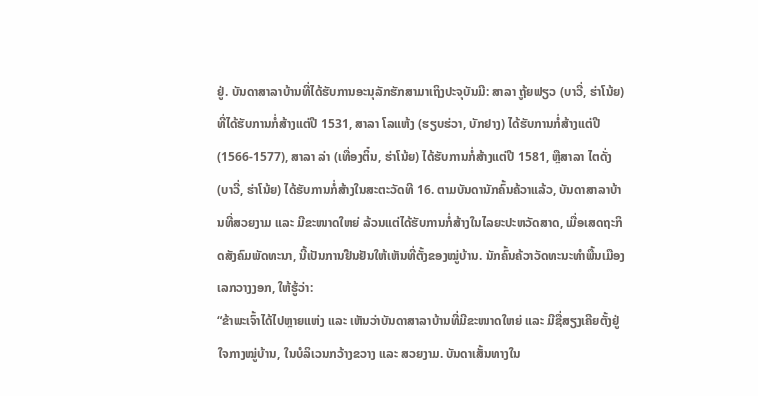ຢູ່. ບັນດາສາລາບ້ານທີ່ໄດ້ຮັບການອະນຸລັກຮັກສາມາເຖິງປະຈຸບັນມີ: ສາລາ ຖູ້ຍຟຽວ (ບາວີ່, ຮ່າໂນ້ຍ) ທີ່ໄດ້ຮັບການກໍ່ສ້າງແຕ່ປີ 1531, ສາລາ ໂລແຫ້ງ (ຮຽບຮ່ວາ, ບັກຢາງ) ໄດ້ຮັບການກໍ່ສ້າງແຕ່ປີ (1566-1577), ສາລາ ລ່າ (ເທື່ອງຕິ໋ນ, ຮ່າໂນ້ຍ) ໄດ້ຮັບການກໍ່ສ້າງແຕ່ປີ 1581, ຫຼືສາລາ ໄຕດັ່ງ (ບາວີ່, ຮ່າໂນ້ຍ) ໄດ້ຮັບການກໍ່ສ້າງໃນສະຕະວັດທີ 16. ຕາມບັນດານັກຄົ້ນຄ້ວາແລ້ວ, ບັນດາສາລາບ້ານທີ່ສວຍງາມ ແລະ ມີຂະໜາດໃຫຍ່ ລ້ວນແຕ່ໄດ້ຮັບການກໍ່ສ້າງໃນໄລຍະປະຫວັດສາດ, ເມື່ອເສດຖະກິດສັງຄົມພັດທະນາ, ນີ້ເປັນການຢືນຢັນໃຫ້ເຫັນທີ່ຕັ້ງຂອງໝູ່ບ້ານ. ນັກຄົ້ນຄ້ວາວັດທະນະທຳພື້ນເມືອງ ເລກວາງງອກ, ໃຫ້ຮູ້ວ່າ:
“ຂ້າພະເຈົ້າໄດ້ໄປຫຼາຍແຫ່ງ ແລະ ເຫັນວ່າບັນດາສາລາບ້ານທີ່ມີຂະໜາດໃຫຍ່ ແລະ ມີຊື່ສຽງເຄີຍຕັ້ງຢູ່ໃຈກາງໝູ່ບ້ານ, ໃນບໍລິເວນກວ້າງຂວາງ ແລະ ສວຍງາມ. ບັນດາເສັ້ນທາງໃນ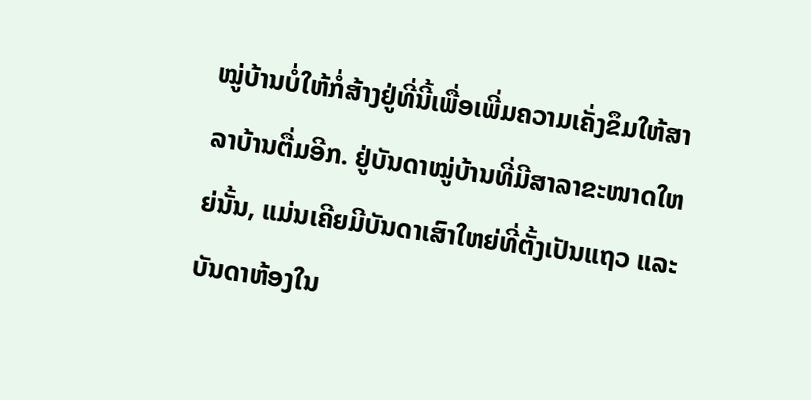ໝູ່ບ້ານບໍ່ໃຫ້ກໍ່ສ້າງຢູ່ທີ່ນີ້ເພື່ອເພີ່ມຄວາມເຄັ່ງຂຶມໃຫ້ສາລາບ້ານຕື່ມອີກ. ຢູ່ບັນດາໝູ່ບ້ານທີ່ມີສາລາຂະໜາດໃຫຍ່ນັ້ນ, ແມ່ນເຄີຍມີບັນດາເສົາໃຫຍ່ທີ່ຕັ້ງເປັນແຖວ ແລະ ບັນດາຫ້ອງໃນ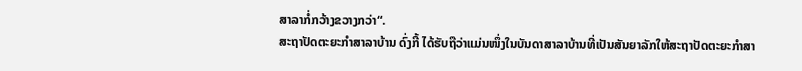ສາລາກໍ່ກວ້າງຂວາງກວ່າ“.
ສະຖາປັດຕະຍະກຳສາລາບ້ານ ດົ່ງກີ້ ໄດ້ຮັບຖືວ່າແມ່ນໜຶ່ງໃນບັນດາສາລາບ້ານທີ່ເປັນສັນຍາລັກໃຫ້ສະຖາປັດຕະຍະກຳສາ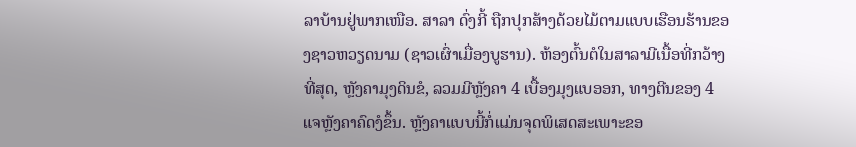ລາບ້ານຢູ່ພາກເໜືອ. ສາລາ ດົ່ງກີ້ ຖືກປຸກສ້າງດ້ວຍໄມ້ຕາມແບບເຮືອນຮ້ານຂອງຊາວຫວຽດນາມ (ຊາວເຜົ່າເມື່ອງບູຮານ). ຫ້ອງຕົ້ນຕໍໃນສາລາມີເນື້ອທີ່ກວ້າງທີ່ສຸດ, ຫຼັງຄາມຸງດິນຂໍ, ລວມມີຫຼັງຄາ 4 ເບື້ອງມຸງແບອອກ, ທາງຕີນຂອງ 4 ແຈຫຼັງຄາຄົດງໍຂຶ້ນ. ຫຼັງຄາແບບນີ້ກໍ່ແມ່ນຈຸດພິເສດສະເພາະຂອ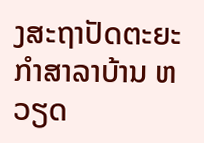ງສະຖາປັດຕະຍະກຳສາລາບ້ານ ຫວຽດ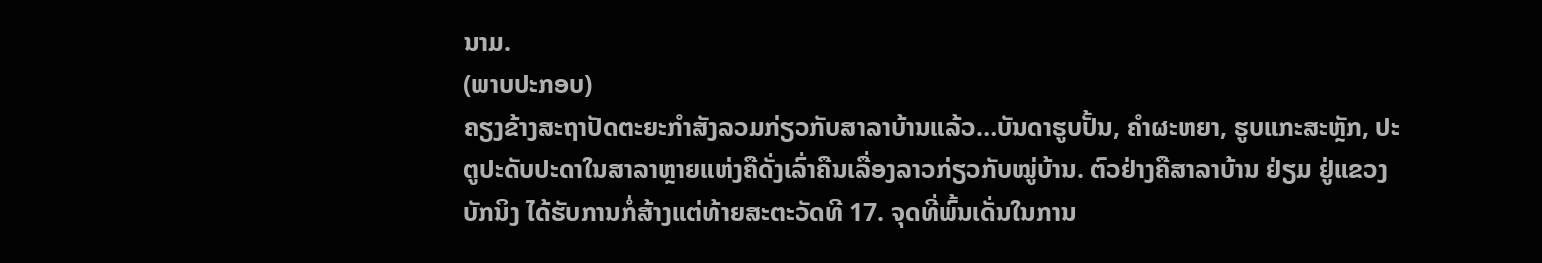ນາມ.
(ພາບປະກອບ)
ຄຽງຂ້າງສະຖາປັດຕະຍະກຳສັງລວມກ່ຽວກັບສາລາບ້ານແລ້ວ…ບັນດາຮູບປັ້ນ, ຄຳຜະຫຍາ, ຮູບແກະສະຫຼັກ, ປະຕູປະດັບປະດາໃນສາລາຫຼາຍແຫ່ງຄືດັ່ງເລົ່າຄືນເລື່ອງລາວກ່ຽວກັບໝູ່ບ້ານ. ຕົວຢ່າງຄືສາລາບ້ານ ຢ່ຽມ ຢູ່ແຂວງ ບັກນິງ ໄດ້ຮັບການກໍ່ສ້າງແຕ່ທ້າຍສະຕະວັດທີ 17. ຈຸດທີ່ພົ້ນເດັ່ນໃນການ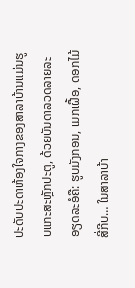ປະດັບປະດາຫ້ອງໃຈກາງຂອງສາລາບ້ານແມ່ນຮູບແກະສະຫຼັກປະຕູ, ດ້ວຍບັນດາລວດລາຍລະອຽດລະອໍຄື: ຮູບມັງກອນ, ເມກເຝື້ອ, ດອກໄມ້ສີ່ກີບ… ໃນສາລາບ້າ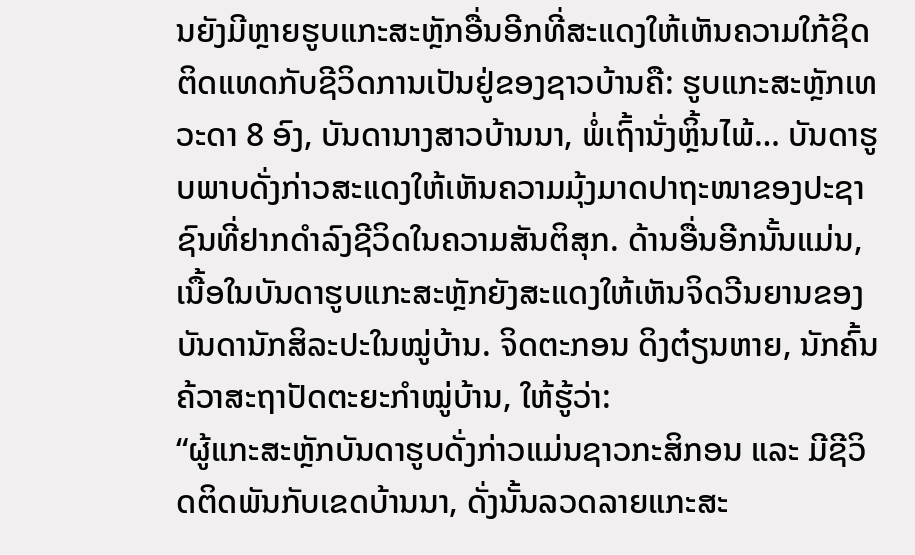ນຍັງມີຫຼາຍຮູບແກະສະຫຼັກອື່ນອີກທີ່ສະແດງໃຫ້ເຫັນຄວາມໃກ້ຊິດຕິດແທດກັບຊີວິດການເປັນຢູ່ຂອງຊາວບ້ານຄື: ຮູບແກະສະຫຼັກເທວະດາ 8 ອົງ, ບັນດານາງສາວບ້ານນາ, ພໍ່ເຖົ້ານັ່ງຫຼິ້ນໄພ້… ບັນດາຮູບພາບດັ່ງກ່າວສະແດງໃຫ້ເຫັນຄວາມມຸ້ງມາດປາຖະໜາຂອງປະຊາຊົນທີ່ຢາກດຳລົງຊີວິດໃນຄວາມສັນຕິສຸກ. ດ້ານອື່ນອີກນັ້ນແມ່ນ, ເນື້ອໃນບັນດາຮູບແກະສະຫຼັກຍັງສະແດງໃຫ້ເຫັນຈິດວີນຍານຂອງບັນດານັກສິລະປະໃນໝູ່ບ້ານ. ຈິດຕະກອນ ດິງຕ໋ຽນຫາຍ, ນັກຄົ້ນຄ້ວາສະຖາປັດຕະຍະກຳໝູ່ບ້ານ, ໃຫ້ຮູ້ວ່າ:
“ຜູ້ແກະສະຫຼັກບັນດາຮູບດັ່ງກ່າວແມ່ນຊາວກະສິກອນ ແລະ ມີຊີວິດຕິດພັນກັບເຂດບ້ານນາ, ດັ່ງນັ້ນລວດລາຍແກະສະ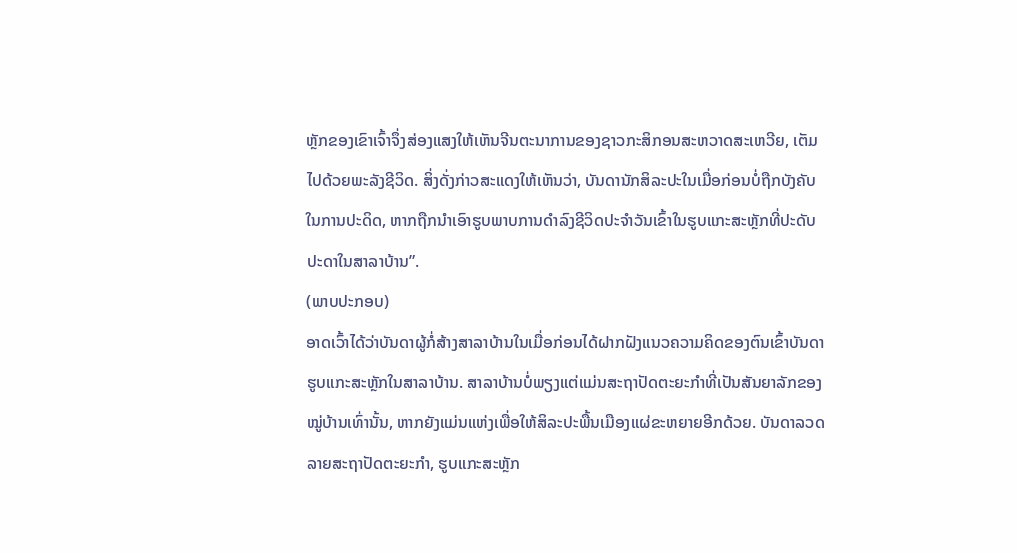ຫຼັກຂອງເຂົາເຈົ້າຈຶ່ງສ່ອງແສງໃຫ້ເຫັນຈີນຕະນາການຂອງຊາວກະສິກອນສະຫວາດສະເຫວີຍ, ເຕັມໄປດ້ວຍພະລັງຊີວິດ. ສິ່ງດັ່ງກ່າວສະແດງໃຫ້ເຫັນວ່າ, ບັນດານັກສິລະປະໃນເມື່ອກ່ອນບໍ່ຖືກບັງຄັບໃນການປະດິດ, ຫາກຖືກນຳເອົາຮູບພາບການດຳລົງຊີວິດປະຈຳວັນເຂົ້າໃນຮູບແກະສະຫຼັກທີ່ປະດັບປະດາໃນສາລາບ້ານ”.
(ພາບປະກອບ)
ອາດເວົ້າໄດ້ວ່າບັນດາຜູ້ກໍ່ສ້າງສາລາບ້ານໃນເມື່ອກ່ອນໄດ້ຝາກຝັງແນວຄວາມຄິດຂອງຕົນເຂົ້າບັນດາຮູບແກະສະຫຼັກໃນສາລາບ້ານ. ສາລາບ້ານບໍ່ພຽງແຕ່ແມ່ນສະຖາປັດຕະຍະກຳທີ່ເປັນສັນຍາລັກຂອງໝູ່ບ້ານເທົ່ານັ້ນ, ຫາກຍັງແມ່ນແຫ່ງເພື່ອໃຫ້ສິລະປະພື້ນເມືອງແຜ່ຂະຫຍາຍອີກດ້ວຍ. ບັນດາລວດລາຍສະຖາປັດຕະຍະກຳ, ຮູບແກະສະຫຼັກ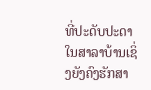ທີ່ປະດັບປະດາໃນສາລາບ້ານເຊິ່ງຍັງຄົງຮັກສາ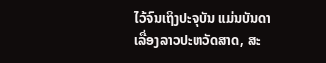ໄວ້ຈົນເຖິງປະຈຸບັນ ແມ່ນບັນດາເລື່ອງລາວປະຫວັດສາດ, ສະ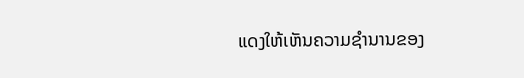ແດງໃຫ້ເຫັນຄວາມຊຳນານຂອງ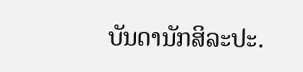ບັນດານັກສິລະປະ.